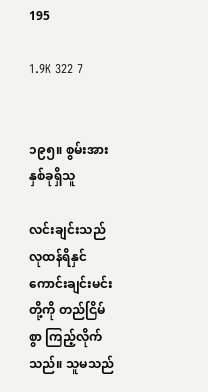195

1.9K 322 7


၁၉၅။ စွမ်းအားနှစ်ခုရှိသူ

လင်းချင်းသည် လုထန်ရိနှင် ကောင်းချင်းမင်းတို့ကို တည်ငြိမ်စွာ ကြည့်လိုက်သည်။ သူမသည်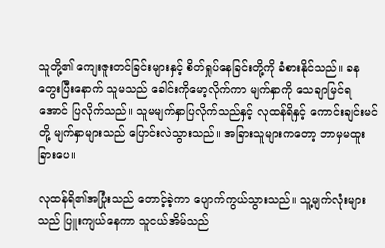သူတို့၏ ကျေးဇူးတင်ခြင်းများနှင့် စိတ်ရှုပ်နေခြင်းတို့ကို ခံစားနိုင်သည်။ ခနတွေးပြီးနောက် သူမသည် ခေါင်းကိုမော့လိုက်ကာ မျက်နှာကို သေချာမြင်ရအောင် ပြလိုက်သည်။ သူမမျက်နှာပြလိုက်သည်နှင့် လုထန်ရိနှင့် ကောင်းချင်းမင်တို့ မျက်နှာများသည် ပြောင်းလဲသွားသည်။ အခြားသူများကတော့ ဘာမှမထူးခြားပေ။

လုထန်ရိ၏အပြုံးသည် တောင့်ခဲ့ကာ ပျောက်ကွယ်သွားသည်။ သူ့မျက်လုံးများသည် ပြူးကျယ်နေကာ သူငယ်အိမ်သည်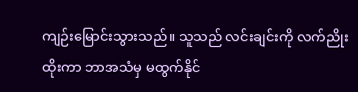ကျဉ်းမြောင်းသွားသည်။ သူသည် လင်းချင်းကို လက်ညိုးထိုးကာ ဘာအသံမှ မထွက်နိုင်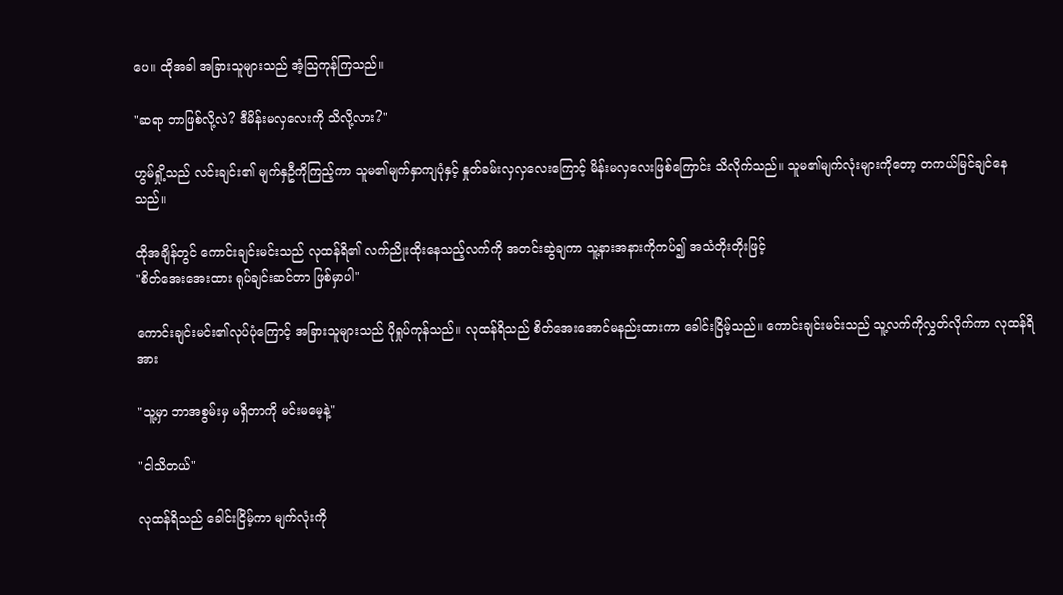ပေ။ ထိုအခါ အခြားသူများသည် အံ့သြကုန်ကြသည်။

"ဆရာ ဘာဖြစ်လို့လဲ? ဒီမိန်းမလှလေးကို သိလို့လား?"

ဟွမ်ရှို့သည် လင်းချင်း၏ မျက်နှဦကိုကြည့်ကာ သူမ၏မျက်နှာကျပုံနှင့် နှုတ်ခမ်းလှလှလေးကြောင့် မိန်းမလှလေးဖြစ်ကြောင်း သိလိုက်သည်။ သူမ၏မျက်လုံးများကိုတော့ တကယ်မြင်ချင်နေသည်။

ထိုအချိန်တွင် ကောင်းချင်းမင်းသည် လုထန်ရိ၏ လက်ညိုးထိုးနေသည့်လက်ကို အတင်းဆွဲချကာ သူ့နားအနားကိုကပ်၍ အသံတိုးတိုးဖြင့်
"စိတ်အေးအေးထား ရုပ်ချင်းဆင်တာ ဖြစ်မှာပါ"

ကောင်းချင်းမင်း၏လုပ်ပုံကြောင့် အခြားသူများသည် ပိုရှုပ်ကုန်သည်။ လုထန်ရိသည် စိတ်အေးအောင်မနည်းထားကာ ခေါင်းငြိမ့်သည်။ ကောင်းချင်းမင်းသည် သူ့လက်ကိုလွှတ်လိုက်ကာ လုထန်ရိအား

"သူ့မှာ ဘာအစွမ်းမှ မရှိတာကို မင်းမမေ့နဲ့"

"ငါသိတယ်"

လုထန်ရိသည် ခေါင်းငြိမ့်ကာ မျက်လုံးကို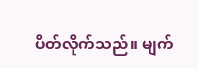ပိတ်လိုက်သည်။ မျက်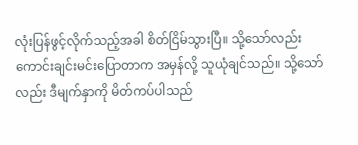လုံးပြန်ဖွင့်လိုက်သည့်အခါ စိတ်ငြိမ်သွားပြီ။ သို့သော်လည်း ကောင်းချင်းမင်းပြောတာက အမှန်လို့ သူယုံချင်သည်။ သို့သော်လည်း ဒီမျက်နှာကို မိတ်ကပ်ပါသည်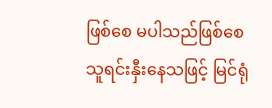ဖြစ်စေ မပါသည်ဖြစ်စေ သူရင်းနှီးနေသဖြင့် မြင်ရုံ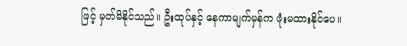ဖြင့် မှတ်မိနိုင်သည်။ ဦးထုပ်နှင့် နေကာမျက်မှန်က ဖုံးမထားနိုင်ပေ။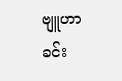ဗျူဟာခင်း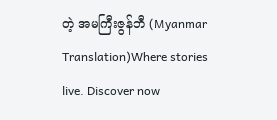တဲ့ အမကြီးဇွန်ဘီ (Myanmar Translation)Where stories live. Discover now